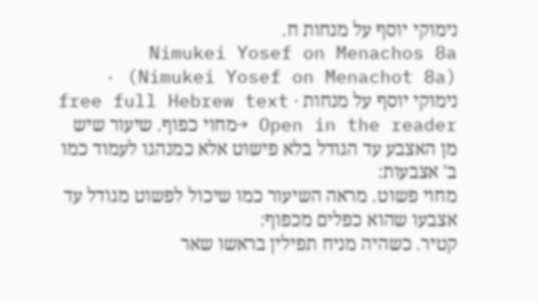נימוקי יוסף על מנחות ח.
Nimukei Yosef on Menachos 8a (Nimukei Yosef on Menachot 8a) · נימוקי יוסף על מנחות · free full Hebrew text
Open in the reader →מחוי כפוף. שיעור שיש מן האצבע עד הגודל בלא פישוט אלא כמנהגו לעמוד כמו ב' אצבעות:
מחוי פשוט. מראה השיעור כמו שיכול לפשוט מגודל עד אצבעו שהוא כפלים מכפוף:
קטיר. כשהיה מניח תפילין בראשו שאר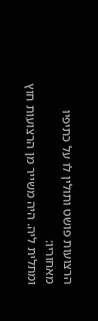הרצועות פושט ותולין לו על כתיפיו מאחוריו:
ומתלית ליה. היה משייר מן הרצועות חוץ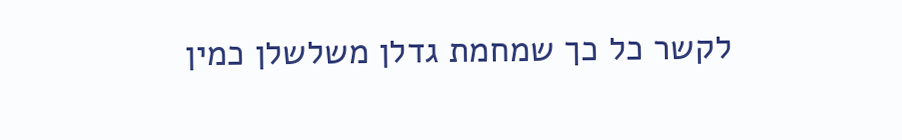לקשר כל כך שמחמת גדלן משלשלן כמין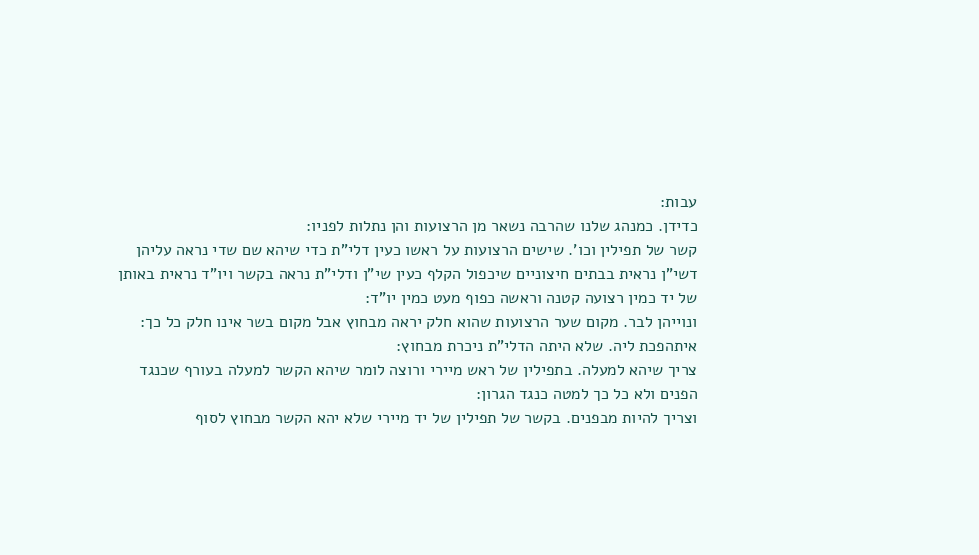עבות:
כדידן. כמנהג שלנו שהרבה נשאר מן הרצועות והן נתלות לפניו:
קשר של תפילין וכו'. שישים הרצועות על ראשו כעין דלי"ת כדי שיהא שם שדי נראה עליהן דשי"ן נראית בבתים חיצוניים שיכפול הקלף כעין שי"ן ודלי"ת נראה בקשר ויו"ד נראית באותן של יד כמין רצועה קטנה וראשה כפוף מעט כמין יו"ד:
ונוייהן לבר. מקום שער הרצועות שהוא חלק יראה מבחוץ אבל מקום בשר אינו חלק כל כך:
איתהפכת ליה. שלא היתה הדלי"ת ניכרת מבחוץ:
צריך שיהא למעלה. בתפילין של ראש מיירי ורוצה לומר שיהא הקשר למעלה בעורף שכנגד הפנים ולא כל כך למטה כנגד הגרון:
וצריך להיות מבפנים. בקשר של תפילין של יד מיירי שלא יהא הקשר מבחוץ לסוף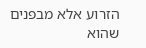הזרוע אלא מבפנים שהוא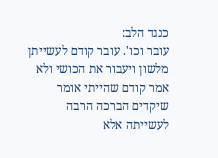כנגד הלב:
עובר וכו'. עובר קודם לעשייתן מלשון ויעבור את הכושי ולא אמר קודם שהייתי אומר שיקדים הברכה הרבה לעשייתה אלא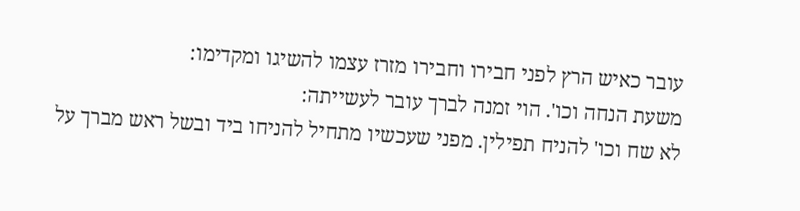עובר כאיש הרץ לפני חבירו וחבירו מזרז עצמו להשיגו ומקדימו:
משעת הנחה וכו'. הוי זמנה לברך עובר לעשייתה:
לא שח וכו' להניח תפילין. מפני שעכשיו מתחיל להניחו ביד ובשל ראש מברך על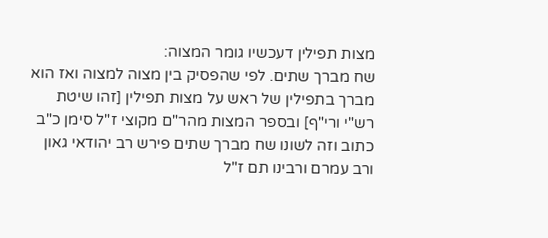מצות תפילין דעכשיו גומר המצוה:
שח מברך שתים. לפי שהפסיק בין מצוה למצוה ואז הוא מברך בתפילין של ראש על מצות תפילין [זהו שיטת רש"י ורי"ף] ובספר המצות מהר"ם מקוצי ז"ל סימן כ"ב כתוב וזה לשונו שח מברך שתים פירש רב יהודאי גאון ורב עמרם ורבינו תם ז"ל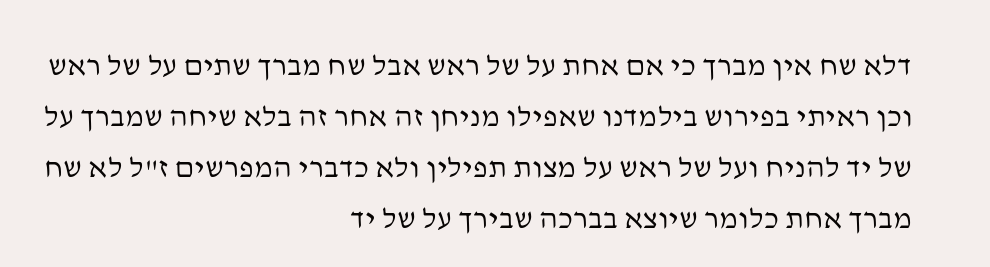דלא שח אין מברך כי אם אחת על של ראש אבל שח מברך שתים על של ראש וכן ראיתי בפירוש בילמדנו שאפילו מניחן זה אחר זה בלא שיחה שמברך על של יד להניח ועל של ראש על מצות תפילין ולא כדברי המפרשים ז"ל לא שח מברך אחת כלומר שיוצא בברכה שבירך על של יד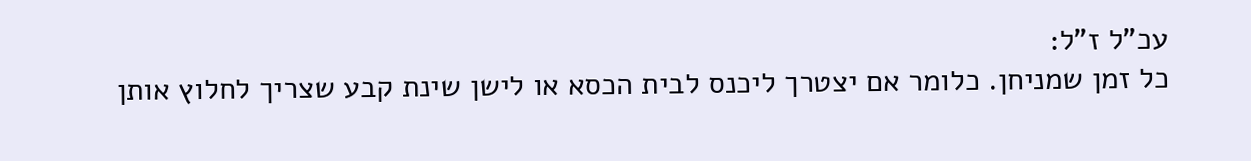עכ"ל ז"ל:
כל זמן שמניחן. כלומר אם יצטרך ליכנס לבית הכסא או לישן שינת קבע שצריך לחלוץ אותן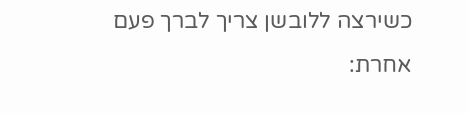כשירצה ללובשן צריך לברך פעם אחרת: